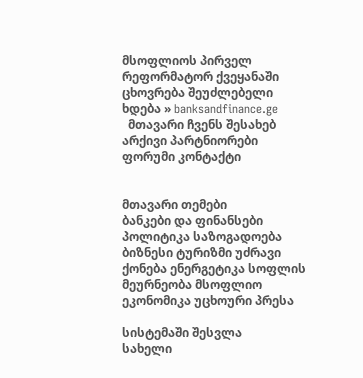მსოფლიოს პირველ რეფორმატორ ქვეყანაში ცხოვრება შეუძლებელი ხდება » banksandfinance.ge
  მთავარი ჩვენს შესახებ არქივი პარტნიორები ფორუმი კონტაქტი


მთავარი თემები
ბანკები და ფინანსები პოლიტიკა საზოგადოება ბიზნესი ტურიზმი უძრავი ქონება ენერგეტიკა სოფლის მეურნეობა მსოფლიო ეკონომიკა უცხოური პრესა

სისტემაში შესვლა
სახელი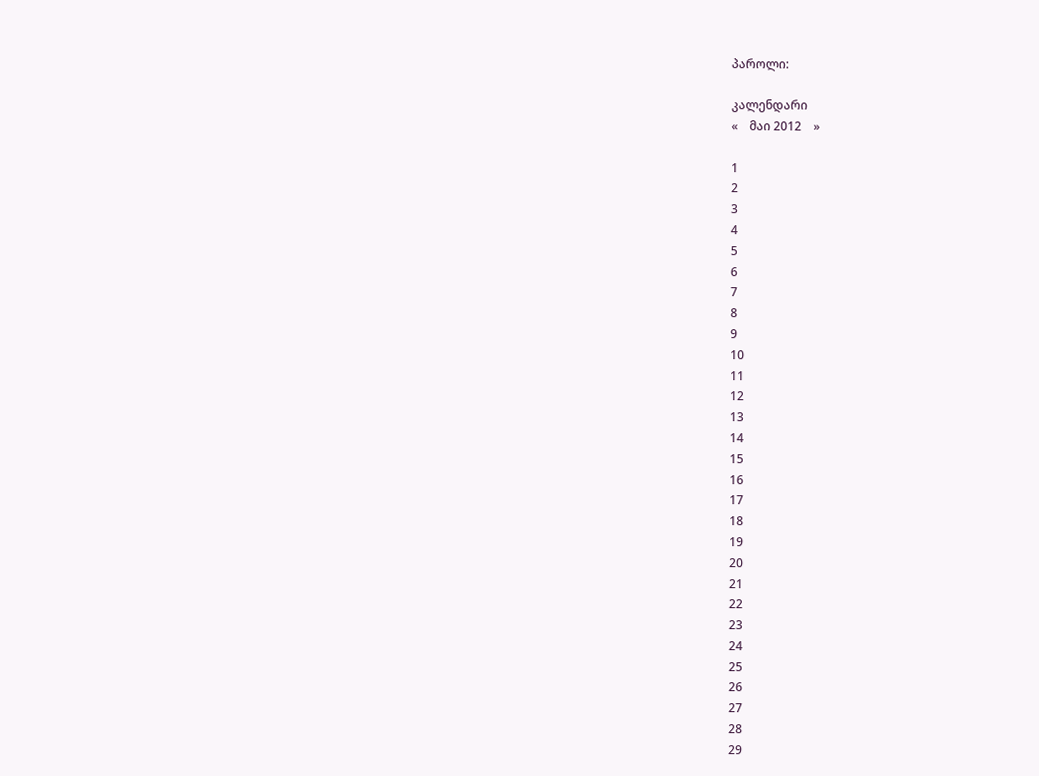პაროლი:

კალენდარი
«    მაი 2012    »

1
2
3
4
5
6
7
8
9
10
11
12
13
14
15
16
17
18
19
20
21
22
23
24
25
26
27
28
29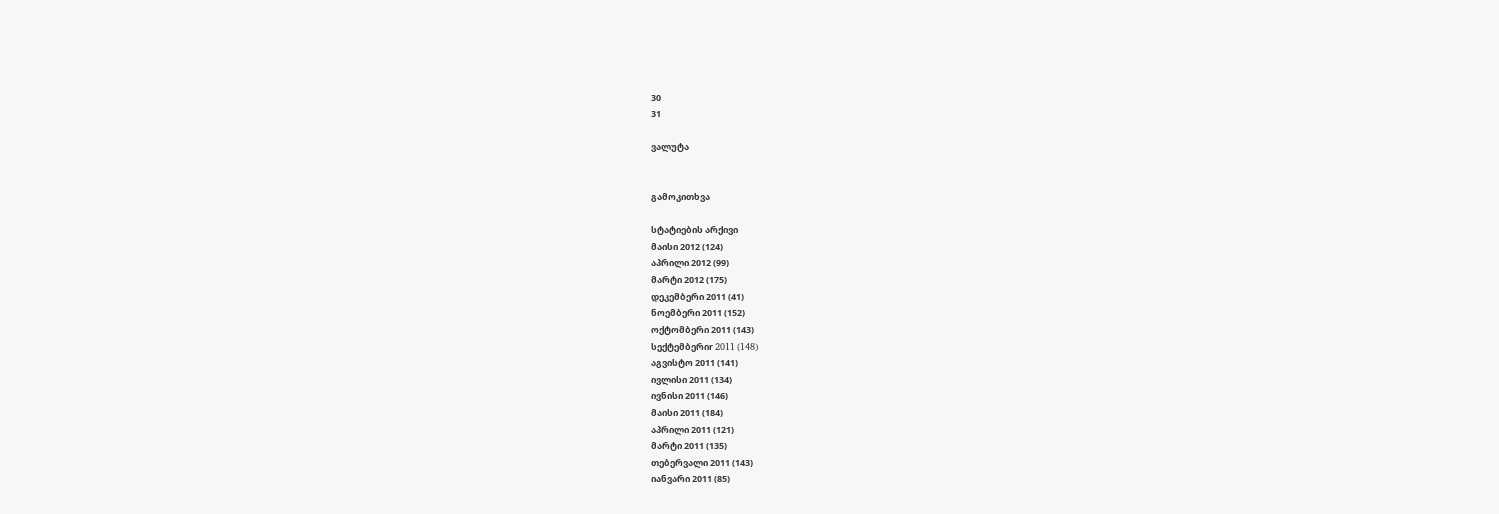30
31

ვალუტა


გამოკითხვა

სტატიების არქივი
მაისი 2012 (124)
აპრილი 2012 (99)
მარტი 2012 (175)
დეკემბერი 2011 (41)
ნოემბერი 2011 (152)
ოქტომბერი 2011 (143)
სექტემბერიr 2011 (148)
აგვისტო 2011 (141)
ივლისი 2011 (134)
ივნისი 2011 (146)
მაისი 2011 (184)
აპრილი 2011 (121)
მარტი 2011 (135)
თებერვალი 2011 (143)
იანვარი 2011 (85)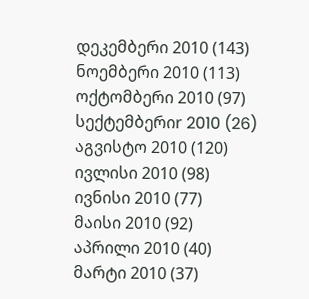დეკემბერი 2010 (143)
ნოემბერი 2010 (113)
ოქტომბერი 2010 (97)
სექტემბერიr 2010 (26)
აგვისტო 2010 (120)
ივლისი 2010 (98)
ივნისი 2010 (77)
მაისი 2010 (92)
აპრილი 2010 (40)
მარტი 2010 (37)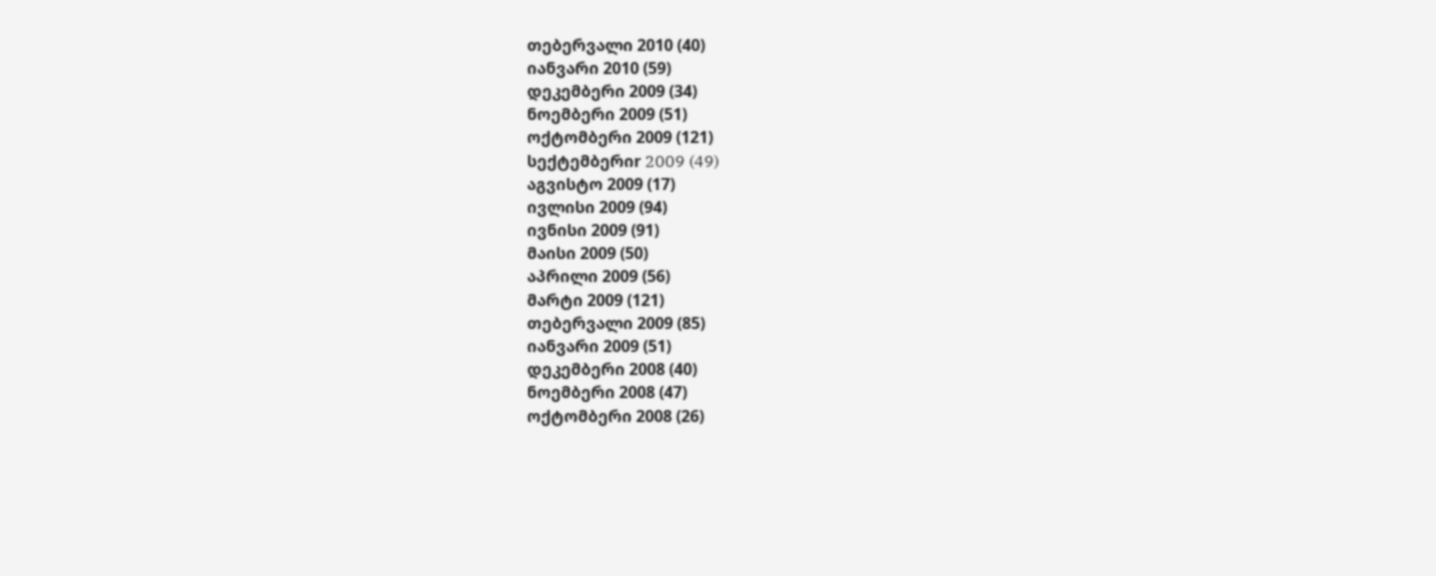თებერვალი 2010 (40)
იანვარი 2010 (59)
დეკემბერი 2009 (34)
ნოემბერი 2009 (51)
ოქტომბერი 2009 (121)
სექტემბერიr 2009 (49)
აგვისტო 2009 (17)
ივლისი 2009 (94)
ივნისი 2009 (91)
მაისი 2009 (50)
აპრილი 2009 (56)
მარტი 2009 (121)
თებერვალი 2009 (85)
იანვარი 2009 (51)
დეკემბერი 2008 (40)
ნოემბერი 2008 (47)
ოქტომბერი 2008 (26)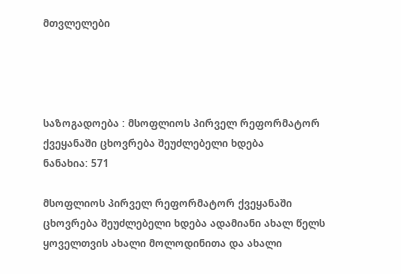მთვლელები




საზოგადოება : მსოფლიოს პირველ რეფორმატორ ქვეყანაში ცხოვრება შეუძლებელი ხდება
ნანახია: 571

მსოფლიოს პირველ რეფორმატორ ქვეყანაში ცხოვრება შეუძლებელი ხდება ადამიანი ახალ წელს ყოველთვის ახალი მოლოდინითა და ახალი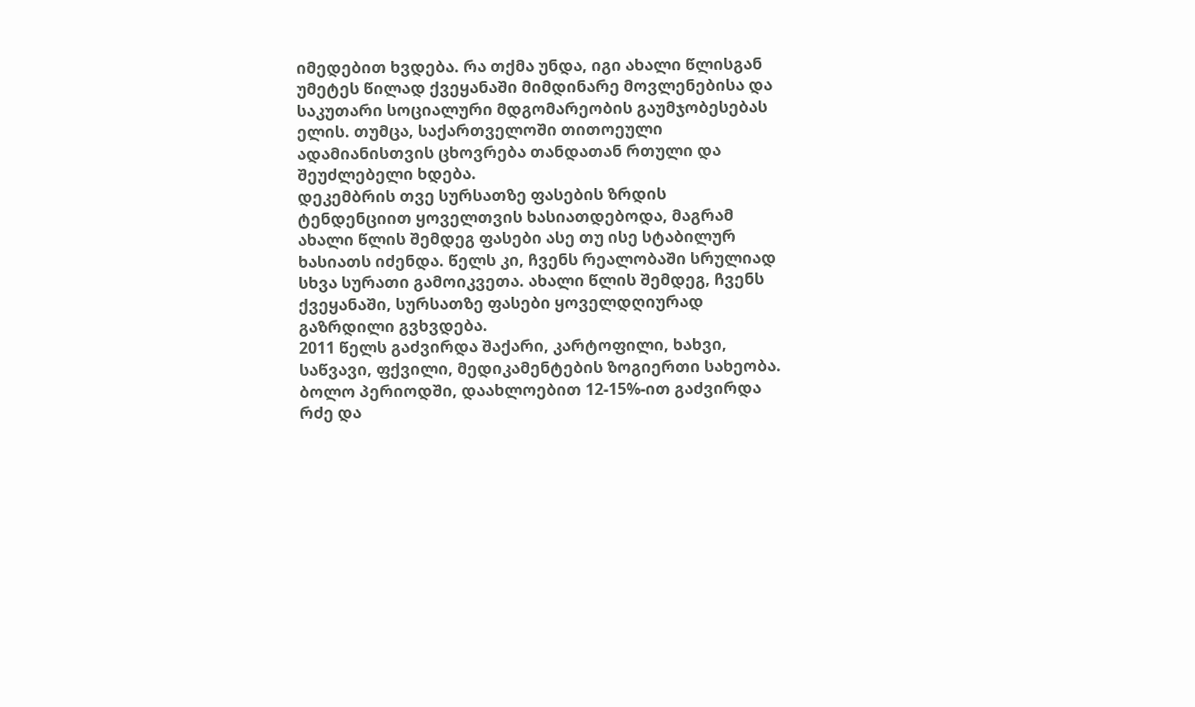იმედებით ხვდება. რა თქმა უნდა, იგი ახალი წლისგან უმეტეს წილად ქვეყანაში მიმდინარე მოვლენებისა და საკუთარი სოციალური მდგომარეობის გაუმჯობესებას ელის. თუმცა, საქართველოში თითოეული ადამიანისთვის ცხოვრება თანდათან რთული და შეუძლებელი ხდება.
დეკემბრის თვე სურსათზე ფასების ზრდის ტენდენციით ყოველთვის ხასიათდებოდა, მაგრამ ახალი წლის შემდეგ ფასები ასე თუ ისე სტაბილურ ხასიათს იძენდა. წელს კი, ჩვენს რეალობაში სრულიად სხვა სურათი გამოიკვეთა. ახალი წლის შემდეგ, ჩვენს ქვეყანაში, სურსათზე ფასები ყოველდღიურად გაზრდილი გვხვდება.
2011 წელს გაძვირდა შაქარი, კარტოფილი, ხახვი, საწვავი, ფქვილი, მედიკამენტების ზოგიერთი სახეობა. ბოლო პერიოდში, დაახლოებით 12-15%-ით გაძვირდა რძე და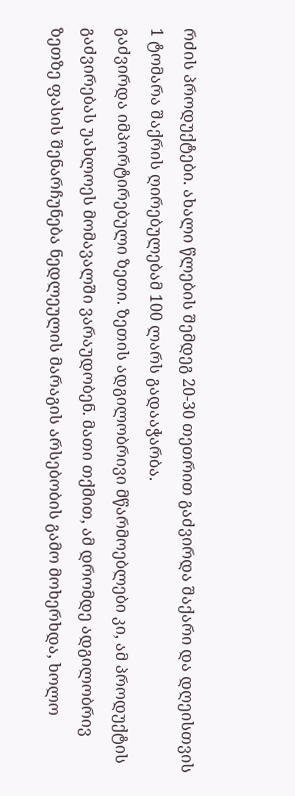რძის პროდუქტები. ახალი წლების შემდეგ 20-30 თეთრით გაძვირდა შაქარი და დღეისთვის 1 ტომარა შაქრის ღირებულებამ 100 ლარს გადააჭარბა.
გაძვირდა იმპორტირებული ზეთი. ზეთის ადგილობრივი მწარმოებლები კი, ამ პროდუქტის გაძვირებას უახლოეს მომავალში ვარაუდობენ. მათი თქმით, ამ დრომდე ადგილობრივ ზეთზე ფასის შენარჩუნება ნედლეულის მარაგის არსებობის გამო მოხერხდა, ხოლო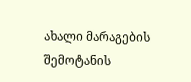ახალი მარაგების შემოტანის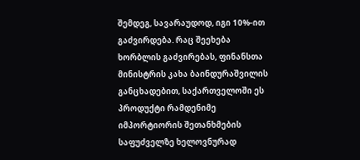შემდეგ, სავარაუდოდ, იგი 10%-ით გაძვირდება. რაც შეეხება ხორბლის გაძვირებას, ფინანსთა მინისტრის კახა ბაინდურაშვილის განცხადებით, საქართველოში ეს პროდუქტი რამდენიმე იმპორტიორის შეთანხმების საფუძველზე ხელოვნურად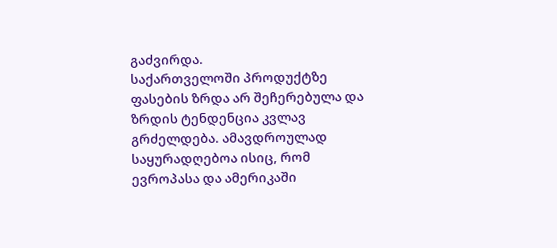გაძვირდა.
საქართველოში პროდუქტზე ფასების ზრდა არ შეჩერებულა და ზრდის ტენდენცია კვლავ გრძელდება. ამავდროულად საყურადღებოა ისიც, რომ ევროპასა და ამერიკაში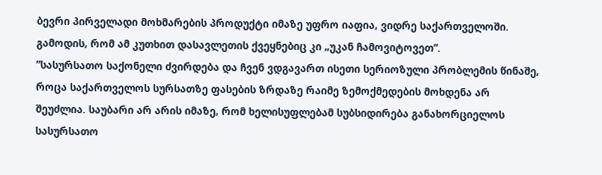ბევრი პირველადი მოხმარების პროდუქტი იმაზე უფრო იაფია, ვიდრე საქართველოში. გამოდის, რომ ამ კუთხით დასავლეთის ქვეყნებიც კი „უკან ჩამოვიტოვეთ“.
”სასურსათო საქონელი ძვირდება და ჩვენ ვდგავართ ისეთი სერიოზული პრობლემის წინაშე, როცა საქართველოს სურსათზე ფასების ზრდაზე რაიმე ზემოქმედების მოხდენა არ შეუძლია. საუბარი არ არის იმაზე, რომ ხელისუფლებამ სუბსიდირება განახორციელოს სასურსათო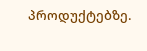პროდუქტებზე.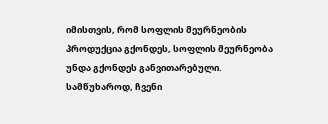იმისთვის, რომ სოფლის მეურნეობის პროდუქცია გქონდეს, სოფლის მეურნეობა უნდა გქონდეს განვითარებული. სამწუხაროდ, ჩვენი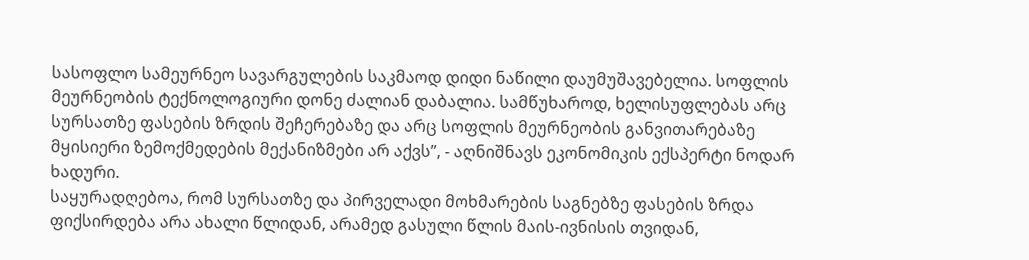სასოფლო სამეურნეო სავარგულების საკმაოდ დიდი ნაწილი დაუმუშავებელია. სოფლის მეურნეობის ტექნოლოგიური დონე ძალიან დაბალია. სამწუხაროდ, ხელისუფლებას არც სურსათზე ფასების ზრდის შეჩერებაზე და არც სოფლის მეურნეობის განვითარებაზე მყისიერი ზემოქმედების მექანიზმები არ აქვს”, - აღნიშნავს ეკონომიკის ექსპერტი ნოდარ ხადური.
საყურადღებოა, რომ სურსათზე და პირველადი მოხმარების საგნებზე ფასების ზრდა ფიქსირდება არა ახალი წლიდან, არამედ გასული წლის მაის-ივნისის თვიდან,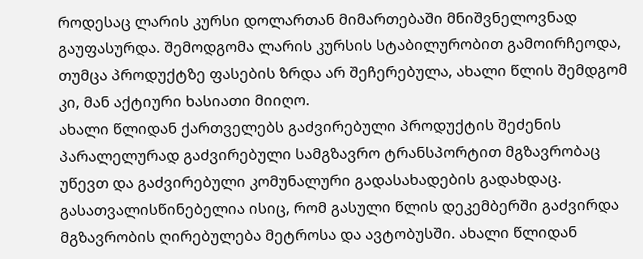როდესაც ლარის კურსი დოლართან მიმართებაში მნიშვნელოვნად გაუფასურდა. შემოდგომა ლარის კურსის სტაბილურობით გამოირჩეოდა, თუმცა პროდუქტზე ფასების ზრდა არ შეჩერებულა, ახალი წლის შემდგომ კი, მან აქტიური ხასიათი მიიღო.
ახალი წლიდან ქართველებს გაძვირებული პროდუქტის შეძენის პარალელურად გაძვირებული სამგზავრო ტრანსპორტით მგზავრობაც უწევთ და გაძვირებული კომუნალური გადასახადების გადახდაც.
გასათვალისწინებელია ისიც, რომ გასული წლის დეკემბერში გაძვირდა მგზავრობის ღირებულება მეტროსა და ავტობუსში. ახალი წლიდან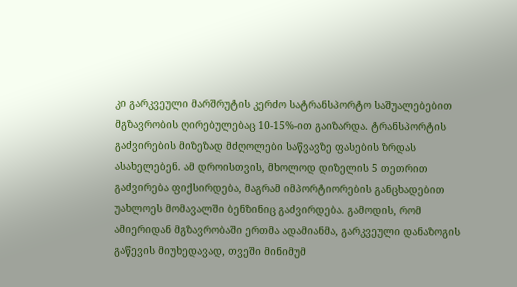კი გარკვეული მარშრუტის კერძო სატრანსპორტო საშუალებებით მგზავრობის ღირებულებაც 10-15%-ით გაიზარდა. ტრანსპორტის გაძვირების მიზეზად მძღოლები საწვავზე ფასების ზრდას ასახელებენ. ამ დროისთვის, მხოლოდ დიზელის 5 თეთრით გაძვირება ფიქსირდება, მაგრამ იმპორტიორების განცხადებით უახლოეს მომავალში ბენზინიც გაძვირდება. გამოდის, რომ ამიერიდან მგზავრობაში ერთმა ადამიანმა, გარკვეული დანაზოგის გაწევის მიუხედავად, თვეში მინიმუმ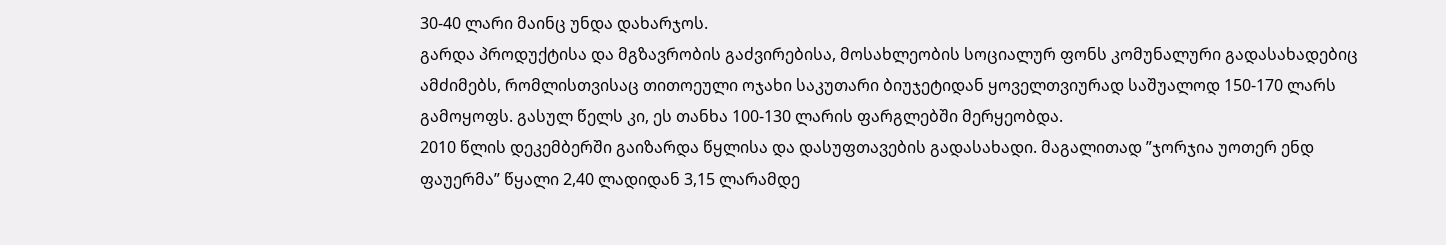30-40 ლარი მაინც უნდა დახარჯოს.
გარდა პროდუქტისა და მგზავრობის გაძვირებისა, მოსახლეობის სოციალურ ფონს კომუნალური გადასახადებიც ამძიმებს, რომლისთვისაც თითოეული ოჯახი საკუთარი ბიუჯეტიდან ყოველთვიურად საშუალოდ 150-170 ლარს გამოყოფს. გასულ წელს კი, ეს თანხა 100-130 ლარის ფარგლებში მერყეობდა.
2010 წლის დეკემბერში გაიზარდა წყლისა და დასუფთავების გადასახადი. მაგალითად ”ჯორჯია უოთერ ენდ ფაუერმა” წყალი 2,40 ლადიდან 3,15 ლარამდე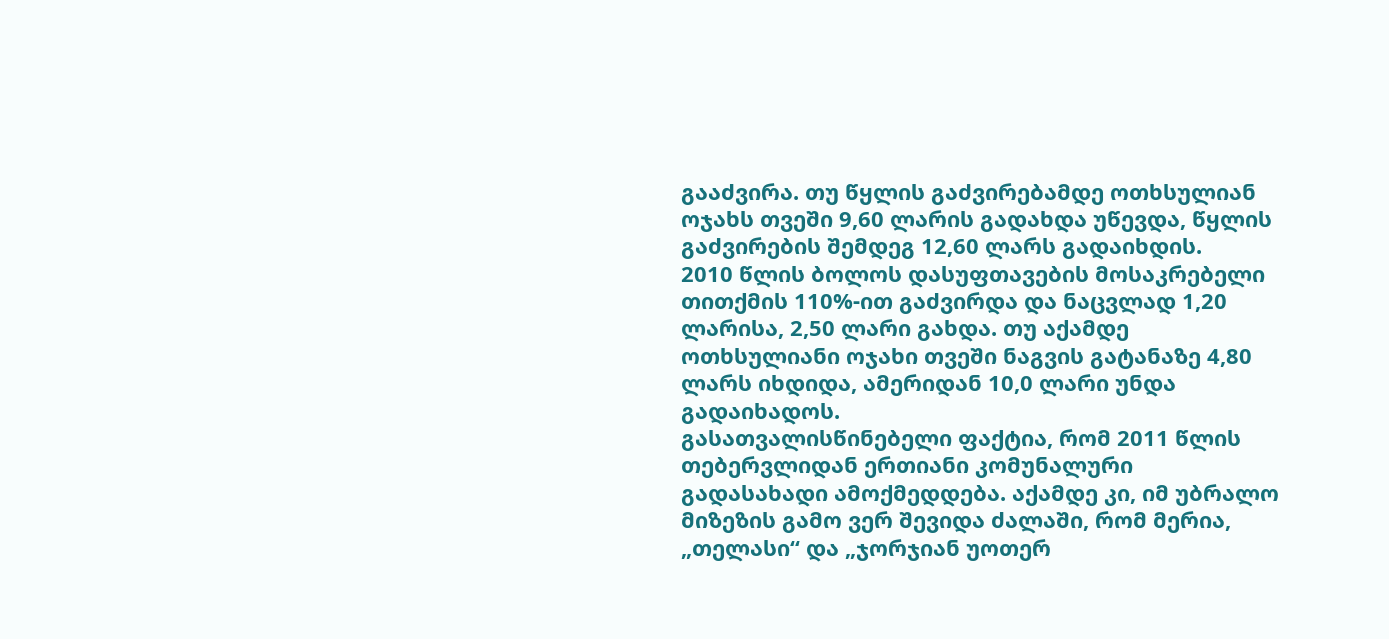გააძვირა. თუ წყლის გაძვირებამდე ოთხსულიან ოჯახს თვეში 9,60 ლარის გადახდა უწევდა, წყლის გაძვირების შემდეგ 12,60 ლარს გადაიხდის.
2010 წლის ბოლოს დასუფთავების მოსაკრებელი თითქმის 110%-ით გაძვირდა და ნაცვლად 1,20 ლარისა, 2,50 ლარი გახდა. თუ აქამდე ოთხსულიანი ოჯახი თვეში ნაგვის გატანაზე 4,80 ლარს იხდიდა, ამერიდან 10,0 ლარი უნდა გადაიხადოს.
გასათვალისწინებელი ფაქტია, რომ 2011 წლის თებერვლიდან ერთიანი კომუნალური გადასახადი ამოქმედდება. აქამდე კი, იმ უბრალო მიზეზის გამო ვერ შევიდა ძალაში, რომ მერია, „თელასი“ და „ჯორჯიან უოთერ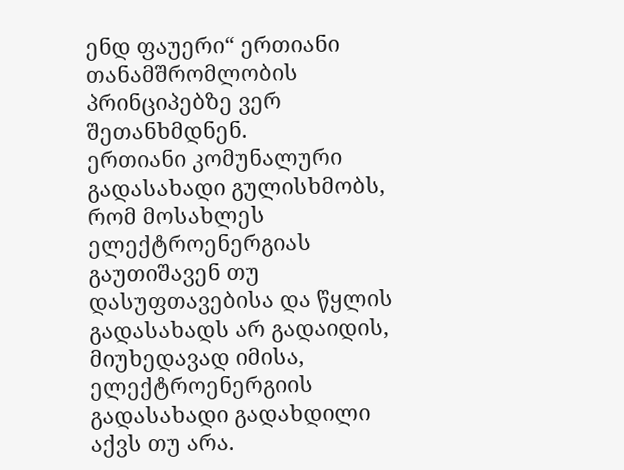ენდ ფაუერი“ ერთიანი თანამშრომლობის პრინციპებზე ვერ შეთანხმდნენ.
ერთიანი კომუნალური გადასახადი გულისხმობს, რომ მოსახლეს ელექტროენერგიას გაუთიშავენ თუ დასუფთავებისა და წყლის გადასახადს არ გადაიდის, მიუხედავად იმისა, ელექტროენერგიის გადასახადი გადახდილი აქვს თუ არა.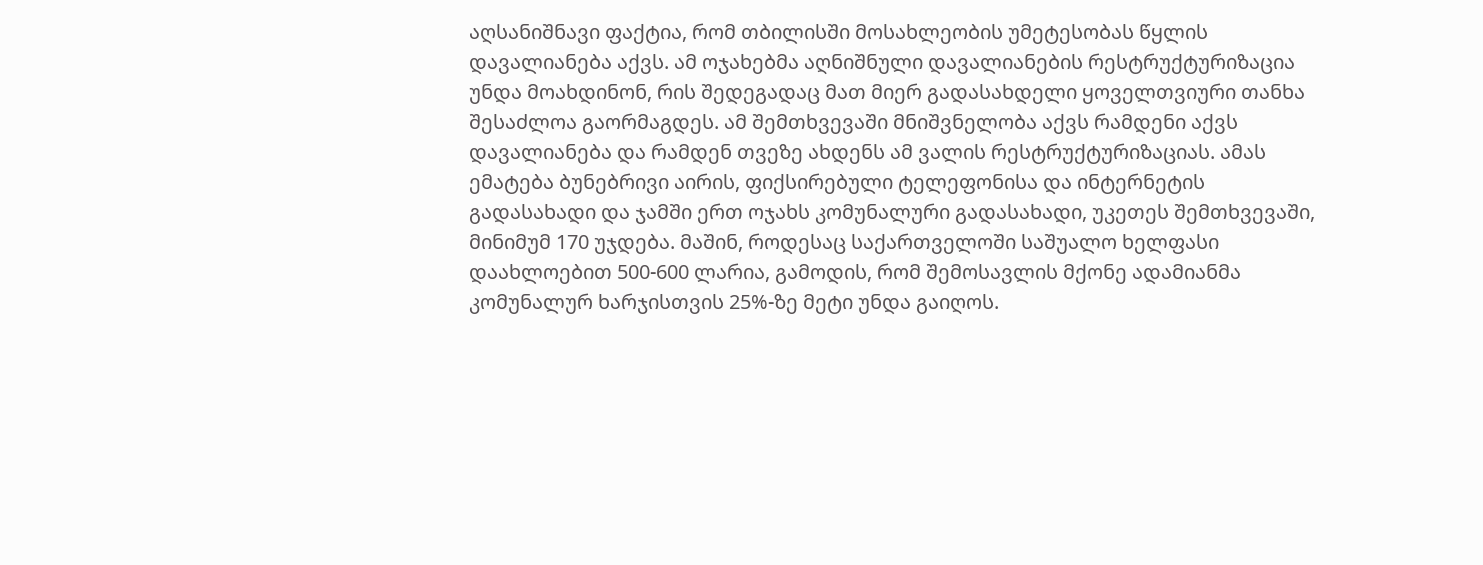აღსანიშნავი ფაქტია, რომ თბილისში მოსახლეობის უმეტესობას წყლის დავალიანება აქვს. ამ ოჯახებმა აღნიშნული დავალიანების რესტრუქტურიზაცია უნდა მოახდინონ, რის შედეგადაც მათ მიერ გადასახდელი ყოველთვიური თანხა შესაძლოა გაორმაგდეს. ამ შემთხვევაში მნიშვნელობა აქვს რამდენი აქვს დავალიანება და რამდენ თვეზე ახდენს ამ ვალის რესტრუქტურიზაციას. ამას ემატება ბუნებრივი აირის, ფიქსირებული ტელეფონისა და ინტერნეტის გადასახადი და ჯამში ერთ ოჯახს კომუნალური გადასახადი, უკეთეს შემთხვევაში, მინიმუმ 170 უჯდება. მაშინ, როდესაც საქართველოში საშუალო ხელფასი დაახლოებით 500-600 ლარია, გამოდის, რომ შემოსავლის მქონე ადამიანმა კომუნალურ ხარჯისთვის 25%-ზე მეტი უნდა გაიღოს.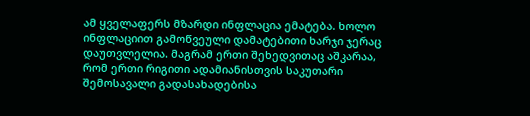ამ ყველაფერს მზარდი ინფლაცია ემატება. ხოლო ინფლაციით გამოწვეული დამატებითი ხარჯი ჯერაც დაუთვლელია. მაგრამ ერთი შეხედვითაც აშკარაა, რომ ერთი რიგითი ადამიანისთვის საკუთარი შემოსავალი გადასახადებისა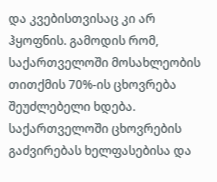და კვებისთვისაც კი არ ჰყოფნის. გამოდის რომ, საქართველოში მოსახლეობის თითქმის 70%-ის ცხოვრება შეუძლებელი ხდება.
საქართველოში ცხოვრების გაძვირებას ხელფასებისა და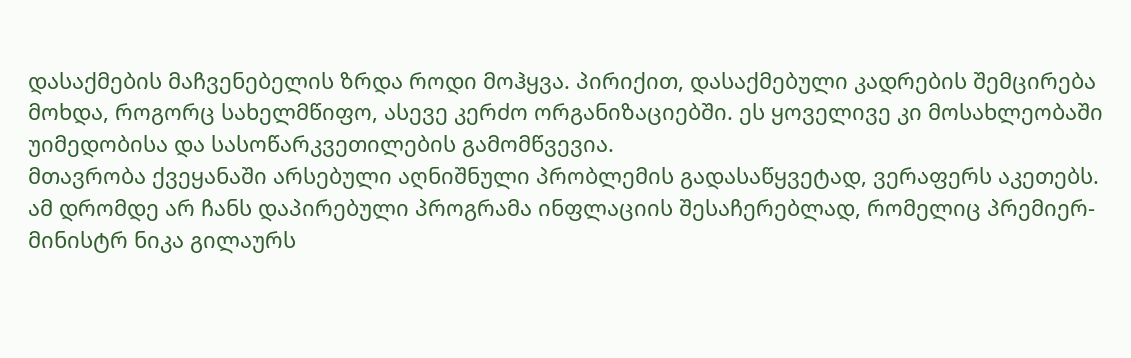დასაქმების მაჩვენებელის ზრდა როდი მოჰყვა. პირიქით, დასაქმებული კადრების შემცირება მოხდა, როგორც სახელმწიფო, ასევე კერძო ორგანიზაციებში. ეს ყოველივე კი მოსახლეობაში უიმედობისა და სასოწარკვეთილების გამომწვევია.
მთავრობა ქვეყანაში არსებული აღნიშნული პრობლემის გადასაწყვეტად, ვერაფერს აკეთებს. ამ დრომდე არ ჩანს დაპირებული პროგრამა ინფლაციის შესაჩერებლად, რომელიც პრემიერ-მინისტრ ნიკა გილაურს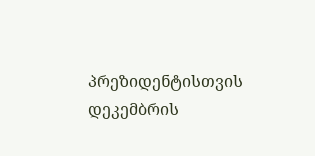პრეზიდენტისთვის დეკემბრის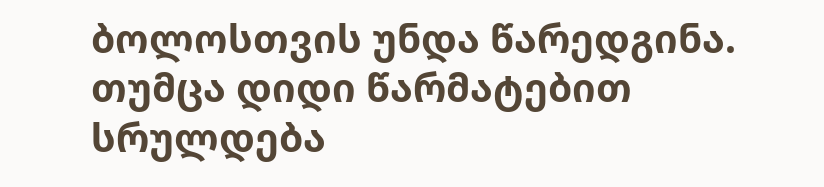ბოლოსთვის უნდა წარედგინა. თუმცა დიდი წარმატებით სრულდება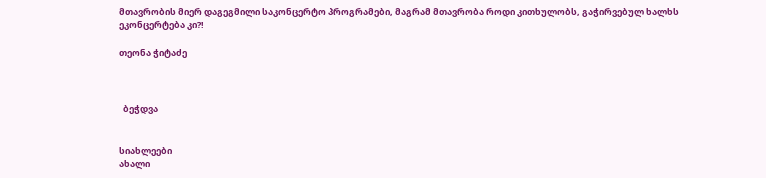მთავრობის მიერ დაგეგმილი საკონცერტო პროგრამები, მაგრამ მთავრობა როდი კითხულობს, გაჭირვებულ ხალხს ეკონცერტება კი?!

თეონა ჭიტაძე



  ბეჭდვა


სიახლეები
ახალი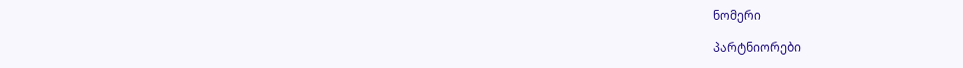ნომერი

პარტნიორები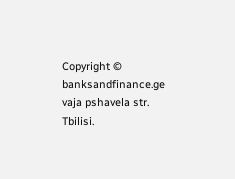Copyright © banksandfinance.ge vaja pshavela str. Tbilisi.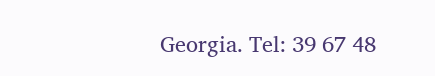Georgia. Tel: 39 67 48